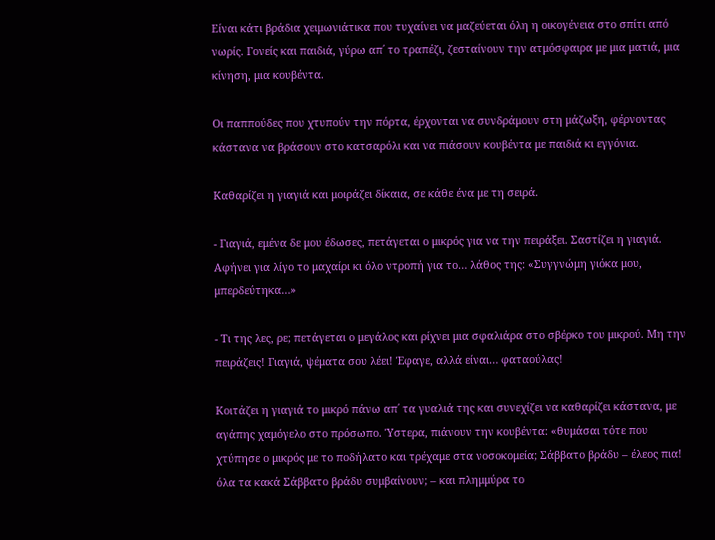Είναι κάτι βράδια χειμωνιάτικα που τυχαίνει να μαζεύεται όλη η οικογένεια στο σπίτι από νωρίς. Γονείς και παιδιά, γύρω απ΄ το τραπέζι, ζεσταίνουν την ατμόσφαιρα με μια ματιά, μια κίνηση, μια κουβέντα.

Οι παππούδες που χτυπούν την πόρτα, έρχονται να συνδράμουν στη μάζωξη, φέρνοντας κάστανα να βράσουν στο κατσαρόλι και να πιάσουν κουβέντα με παιδιά κι εγγόνια.

Καθαρίζει η γιαγιά και μοιράζει δίκαια, σε κάθε ένα με τη σειρά.

- Γιαγιά, εμένα δε μου έδωσες, πετάγεται ο μικρός για να την πειράξει. Σαστίζει η γιαγιά. Αφήνει για λίγο το μαχαίρι κι όλο ντροπή για το… λάθος της: «Συγγνώμη γιόκα μου, μπερδεύτηκα…»

- Τι της λες, ρε; πετάγεται ο μεγάλος και ρίχνει μια σφαλιάρα στο σβέρκο του μικρού. Μη την πειράζεις! Γιαγιά, ψέματα σου λέει! Έφαγε, αλλά είναι… φαταούλας!

Κοιτάζει η γιαγιά το μικρό πάνω απ΄ τα γυαλιά της και συνεχίζει να καθαρίζει κάστανα, με αγάπης χαμόγελο στο πρόσωπο. Ύστερα, πιάνουν την κουβέντα: «θυμάσαι τότε που χτύπησε ο μικρός με το ποδήλατο και τρέχαμε στα νοσοκομεία; Σάββατο βράδυ – έλεος πια! όλα τα κακά Σάββατο βράδυ συμβαίνουν; – και πλημμύρα το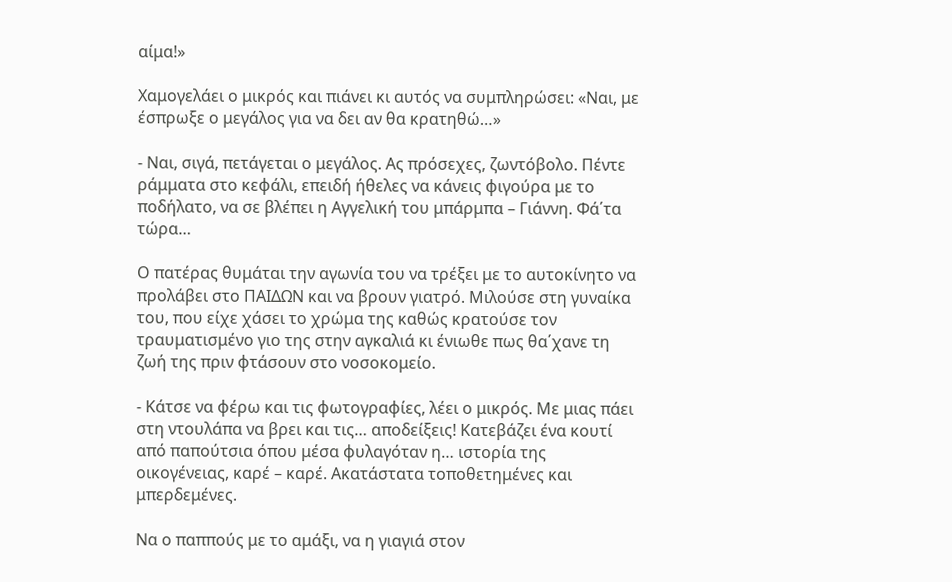αίμα!»

Χαμογελάει ο μικρός και πιάνει κι αυτός να συμπληρώσει: «Ναι, με έσπρωξε ο μεγάλος για να δει αν θα κρατηθώ…»

- Ναι, σιγά, πετάγεται ο μεγάλος. Ας πρόσεχες, ζωντόβολο. Πέντε ράμματα στο κεφάλι, επειδή ήθελες να κάνεις φιγούρα με το ποδήλατο, να σε βλέπει η Αγγελική του μπάρμπα – Γιάννη. Φά΄τα τώρα…

Ο πατέρας θυμάται την αγωνία του να τρέξει με το αυτοκίνητο να προλάβει στο ΠΑΙΔΩΝ και να βρουν γιατρό. Μιλούσε στη γυναίκα του, που είχε χάσει το χρώμα της καθώς κρατούσε τον τραυματισμένο γιο της στην αγκαλιά κι ένιωθε πως θα΄χανε τη ζωή της πριν φτάσουν στο νοσοκομείο.

- Κάτσε να φέρω και τις φωτογραφίες, λέει ο μικρός. Με μιας πάει στη ντουλάπα να βρει και τις… αποδείξεις! Κατεβάζει ένα κουτί από παπούτσια όπου μέσα φυλαγόταν η… ιστορία της οικογένειας, καρέ – καρέ. Ακατάστατα τοποθετημένες και μπερδεμένες.

Να ο παππούς με το αμάξι, να η γιαγιά στον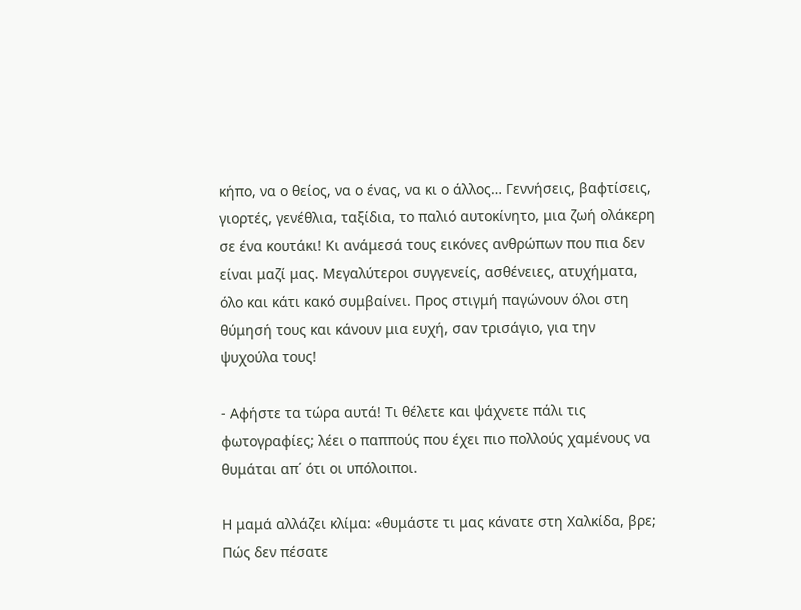κήπο, να ο θείος, να ο ένας, να κι ο άλλος… Γεννήσεις, βαφτίσεις, γιορτές, γενέθλια, ταξίδια, το παλιό αυτοκίνητο, μια ζωή ολάκερη σε ένα κουτάκι! Κι ανάμεσά τους εικόνες ανθρώπων που πια δεν είναι μαζί μας. Μεγαλύτεροι συγγενείς, ασθένειες, ατυχήματα, όλο και κάτι κακό συμβαίνει. Προς στιγμή παγώνουν όλοι στη θύμησή τους και κάνουν μια ευχή, σαν τρισάγιο, για την ψυχούλα τους!

- Αφήστε τα τώρα αυτά! Τι θέλετε και ψάχνετε πάλι τις φωτογραφίες; λέει ο παππούς που έχει πιο πολλούς χαμένους να θυμάται απ΄ ότι οι υπόλοιποι.

Η μαμά αλλάζει κλίμα: «θυμάστε τι μας κάνατε στη Χαλκίδα, βρε; Πώς δεν πέσατε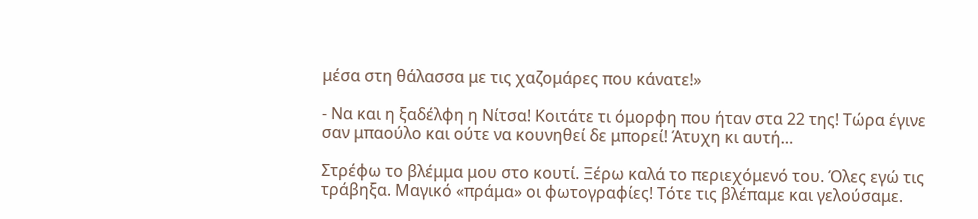μέσα στη θάλασσα με τις χαζομάρες που κάνατε!»

- Να και η ξαδέλφη η Νίτσα! Κοιτάτε τι όμορφη που ήταν στα 22 της! Τώρα έγινε σαν μπαούλο και ούτε να κουνηθεί δε μπορεί! Άτυχη κι αυτή…

Στρέφω το βλέμμα μου στο κουτί. Ξέρω καλά το περιεχόμενό του. Όλες εγώ τις τράβηξα. Μαγικό «πράμα» οι φωτογραφίες! Τότε τις βλέπαμε και γελούσαμε.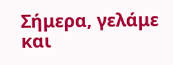Σήμερα, γελάμε και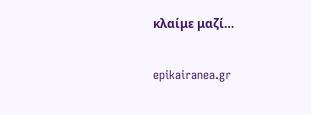κλαίμε μαζί…

epikairanea.gr